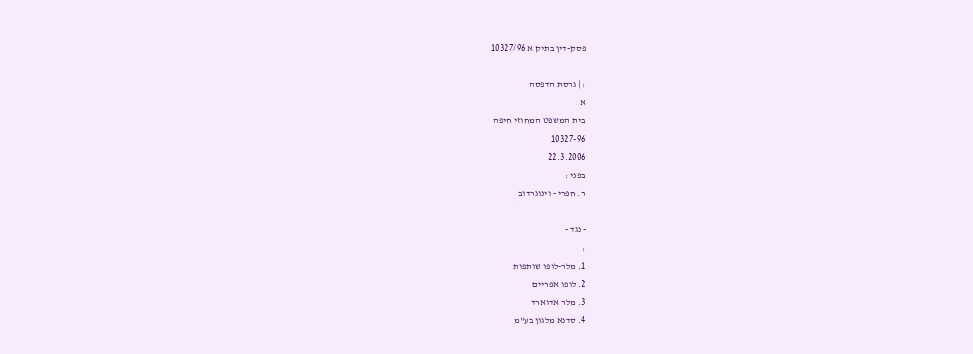פסק-דין בתיק א 10327/96

: | גרסת הדפסה
א
בית המשפט המחוזי חיפה
10327-96
22.3.2006
בפני :
ר. חפרי - וינוגרדוב

- נגד -
:
1. מלר-לופו שותפות
2. לופו אפריים
3. מלר אדוארד
4. סדנא מלגון בע"מ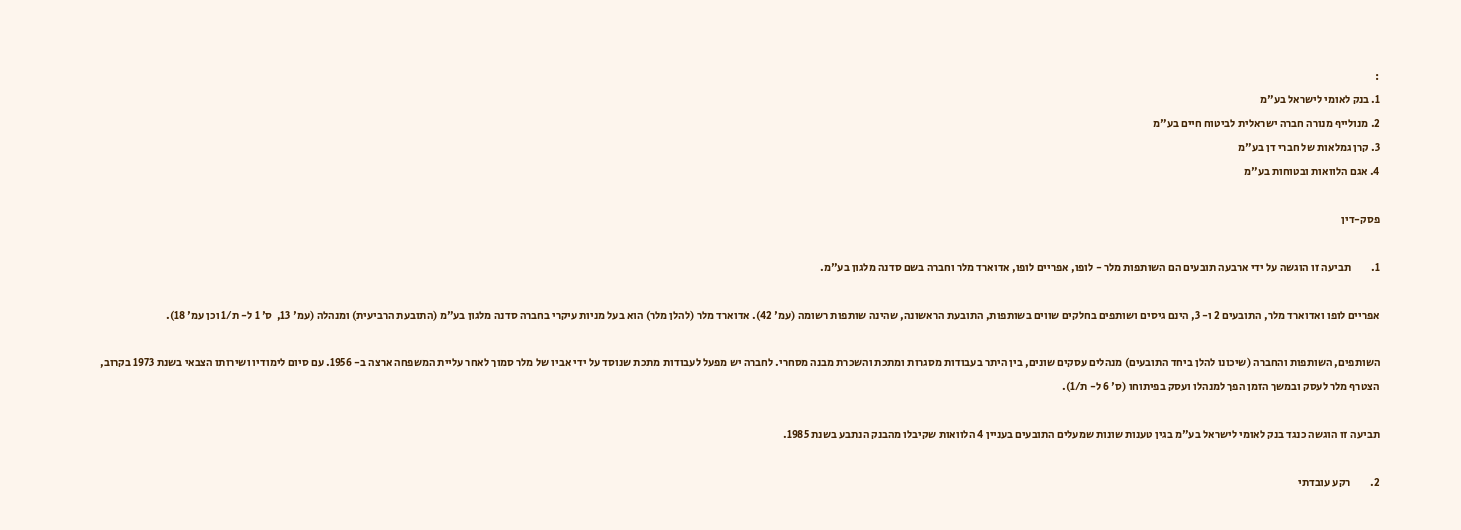:
1. בנק לאומי לישראל בע"מ
2. מנולייף מנורה חברה ישראלית לביטוח חיים בע"מ
3. קרן גמלאות של חברי דן בע"מ
4. אגם הלוואות ובטוחות בע"מ

פסק-דין

1.         תביעה זו הוגשה על ידי ארבעה תובעים הם השותפות מלר - לופו, אפריים לופו, אדוארד מלר וחברה בשם סדנה מלגון בע"מ.

אפריים לופו ואדוארד מלר, התובעים 2 ו- 3, הינם גיסים ושותפים בחלקים שווים בשותפות, התובעת הראשונה, שהינה שותפות רשומה (עמ' 42). אדוארד מלר (להלן מלר) הוא בעל מניות עיקרי בחברה סדנה מלגון בע"מ (התובעת הרביעית) ומנהלה (עמ' 13,  ס' 1 ל- ת/1 וכן עמ' 18).

השותפים, השותפות והחברה (שיכונו להלן ביחד התובעים) מנהלים עסקים שונים, בין היתר בעבודות מסגרות ומתכת והשכרת מבנה מסחרי. לחברה יש מפעל לעבודות מתכת שנוסד על ידי אביו של מלר סמוך לאחר עליית המשפחה ארצה ב- 1956. עם סיום לימודיו ושירותו הצבאי בשנת 1973 בקרוב, הצטרף מלר לעסק ובמשך הזמן הפך למנהלו ועסק בפיתוחו (ס' 6 ל- ת/1).

תביעה זו הוגשה כנגד בנק לאומי לישראל בע"מ בגין טענות שונות שמעלים התובעים בעניין 4 הלוואות שקיבלו מהבנק הנתבע בשנת 1985.

2.         רקע עובדתי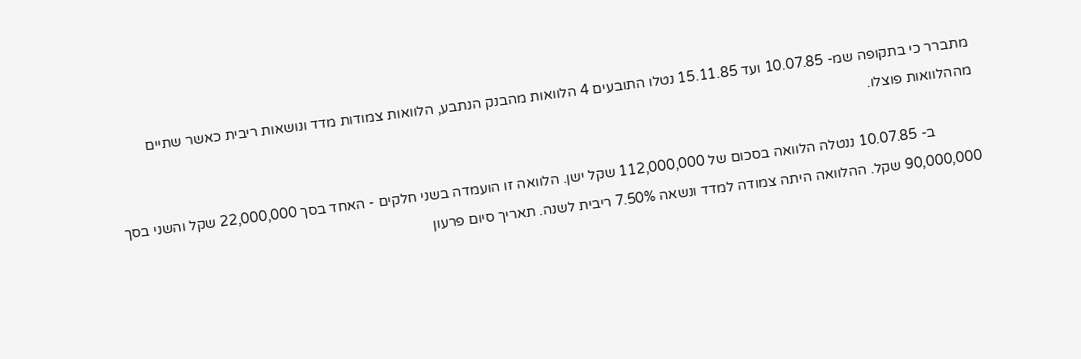מתברר כי בתקופה שמ- 10.07.85 ועד 15.11.85 נטלו התובעים 4 הלוואות מהבנק הנתבע, הלוואות צמודות מדד ונושאות ריבית כאשר שתיים מההלוואות פוצלו.

            ב- 10.07.85 ננטלה הלוואה בסכום של 112,000,000 שקל ישן. הלוואה זו הועמדה בשני חלקים - האחד בסך 22,000,000 שקל והשני בסך 90,000,000 שקל. ההלוואה היתה צמודה למדד ונשאה 7.50% ריבית לשנה. תאריך סיום פרעון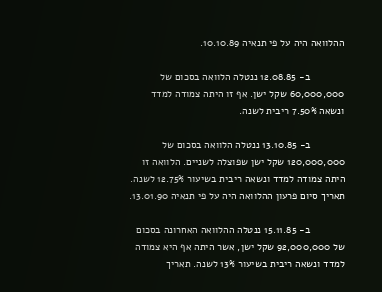ההלוואה היה על פי תנאיה 10.10.89.

            ב- 12.08.85 ננטלה הלוואה בסכום של 60,000,000 שקל ישן. אף זו היתה צמודה למדד ונשאה 7.50% ריבית לשנה.

            ב- 13.10.85 ננטלה הלוואה בסכום של 120,000,000 שקל ישן שפוצלה לשניים. הלוואה זו היתה צמודה למדד ונשאה ריבית בשיעור 12.75% לשנה. תאריך סיום פרעון ההלוואה היה על פי תנאיה 13.01.90.

            ב- 15.11.85 ננטלה ההלוואה האחרונה בסכום של 92,000,000 שקל ישן, אשר היתה אף היא צמודה למדד ונשאה ריבית בשיעור 13% לשנה. תאריך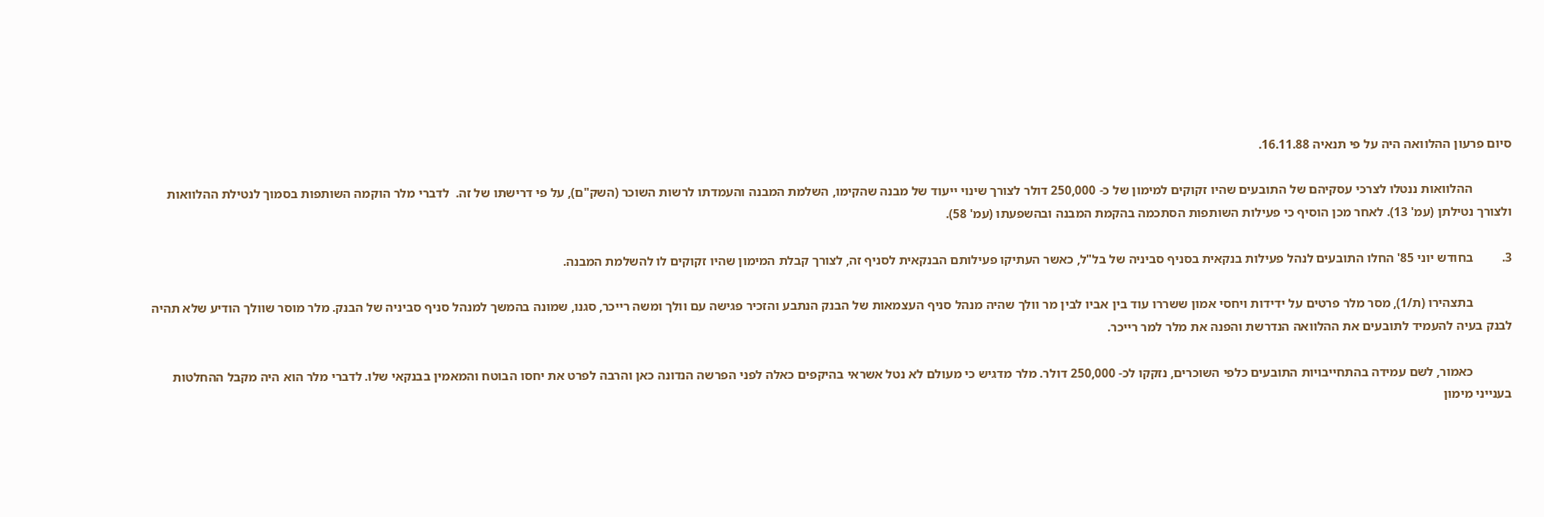סיום פרעון ההלוואה היה על פי תנאיה 16.11.88.

            ההלוואות ננטלו לצרכי עסקיהם של התובעים שהיו זקוקים למימון של כ- 250,000 דולר לצורך שינוי ייעוד של מבנה שהקימו, השלמת המבנה והעמדתו לרשות השוכר (השק"ם), על פי דרישתו של זה.  לדברי מלר הוקמה השותפות בסמוך לנטילת ההלוואות ולצורך נטילתן (עמ' 13). לאחר מכן הוסיף כי פעילות השותפות הסתכמה בהקמת המבנה ובהשפעתו (עמ' 58).

3.         בחודש יוני 85' החלו התובעים לנהל פעילות בנקאית בסניף סביניה של בל"ל, כאשר העתיקו פעילותם הבנקאית לסניף זה, לצורך קבלת המימון שהיו זקוקים לו להשלמת המבנה.

            בתצהירו (ת/1), מסר מלר פרטים על ידידות ויחסי אמון ששררו עוד בין אביו לבין מר וולך שהיה מנהל סניף העצמאות של הבנק הנתבע והזכיר פגישה עם וולך ומשה רייכר, סגנו, שמונה בהמשך למנהל סניף סביניה של הבנק. מלר מוסר שוולך הודיע שלא תהיה לבנק בעיה להעמיד לתובעים את ההלוואה הנדרשת והפנה את מלר למר רייכר.

            כאמור, לשם עמידה בהתחייבויות התובעים כלפי השוכרים, נזקקו לכ- 250,000 דולר. מלר מדגיש כי מעולם לא נטל אשראי בהיקפים כאלה לפני הפרשה הנדונה כאן והרבה לפרט את יחסו הבוטח והמאמין בבנקאי שלו. לדברי מלר הוא היה מקבל ההחלטות בענייני מימון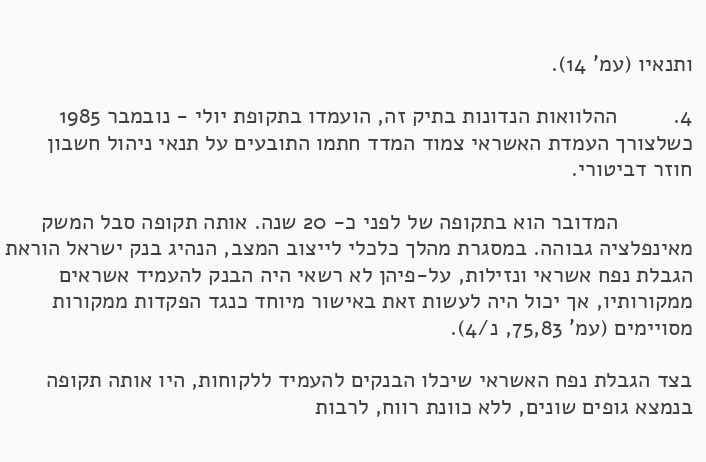ותנאיו (עמ' 14).

4.         ההלוואות הנדונות בתיק זה, הועמדו בתקופת יולי - נובמבר 1985 כשלצורך העמדת האשראי צמוד המדד חתמו התובעים על תנאי ניהול חשבון חוזר דביטורי.

            המדובר הוא בתקופה של לפני כ- 20 שנה. אותה תקופה סבל המשק מאינפלציה גבוהה. במסגרת מהלך כלכלי לייצוב המצב, הנהיג בנק ישראל הוראת הגבלת נפח אשראי ונזילות, על-פיהן לא רשאי היה הבנק להעמיד אשראים ממקורותיו, אך יכול היה לעשות זאת באישור מיוחד כנגד הפקדות ממקורות מסויימים (עמ' 75,83, נ/4).

בצד הגבלת נפח האשראי שיכלו הבנקים להעמיד ללקוחות, היו אותה תקופה בנמצא גופים שונים, ללא כוונת רווח, לרבות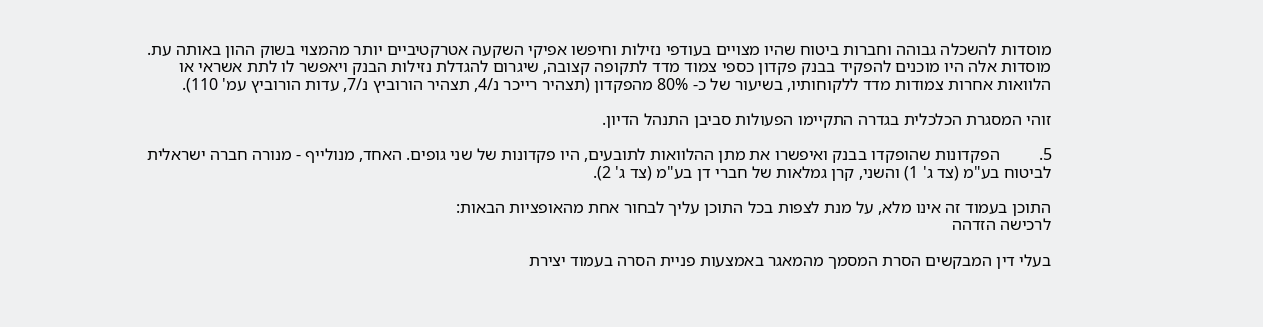מוסדות להשכלה גבוהה וחברות ביטוח שהיו מצויים בעודפי נזילות וחיפשו אפיקי השקעה אטרקטיביים יותר מהמצוי בשוק ההון באותה עת. מוסדות אלה היו מוכנים להפקיד בבנק פקדון כספי צמוד מדד לתקופה קצובה, שיגרום להגדלת נזילות הבנק ויאפשר לו לתת אשראי או הלוואות אחרות צמודות מדד ללקוחותיו, בשיעור של כ- 80% מהפקדון (תצהיר רייכר נ/4, תצהיר הורוביץ נ/7, עדות הורוביץ עמ' 110).

זוהי המסגרת הכלכלית בגדרה התקיימו הפעולות סביבן התנהל הדיון.

5.         הפקדונות שהופקדו בבנק ואיפשרו את מתן ההלוואות לתובעים, היו פקדונות של שני גופים. האחד, מנולייף - מנורה חברה ישראלית לביטוח בע"מ (צד ג' 1) והשני, קרן גמלאות של חברי דן בע"מ (צד ג' 2).

התוכן בעמוד זה אינו מלא, על מנת לצפות בכל התוכן עליך לבחור אחת מהאופציות הבאות:
לרכישה הזדהה

בעלי דין המבקשים הסרת המסמך מהמאגר באמצעות פניית הסרה בעמוד יצירת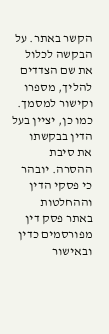הקשר באתר. על הבקשה לכלול את שם הצדדים להליך, מספרו וקישור למסמך. כמו כן, יציין בעל הדין בבקשתו את סיבת ההסרה. יובהר כי פסקי הדין וההחלטות באתר פסק דין מפורסמים כדין ובאישור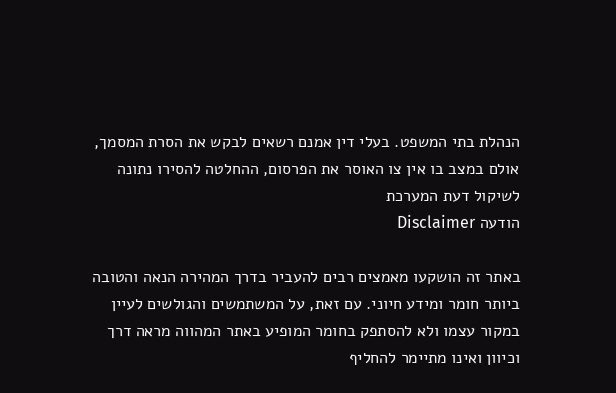הנהלת בתי המשפט. בעלי דין אמנם רשאים לבקש את הסרת המסמך, אולם במצב בו אין צו האוסר את הפרסום, ההחלטה להסירו נתונה לשיקול דעת המערכת
הודעה Disclaimer

באתר זה הושקעו מאמצים רבים להעביר בדרך המהירה הנאה והטובה ביותר חומר ומידע חיוני. עם זאת, על המשתמשים והגולשים לעיין במקור עצמו ולא להסתפק בחומר המופיע באתר המהווה מראה דרך וכיוון ואינו מתיימר להחליף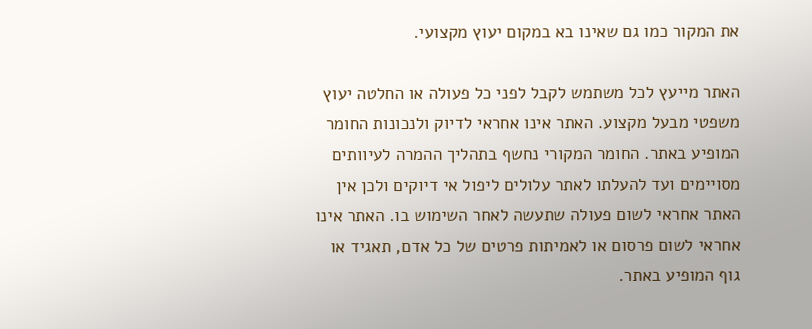את המקור כמו גם שאינו בא במקום יעוץ מקצועי.

האתר מייעץ לכל משתמש לקבל לפני כל פעולה או החלטה יעוץ משפטי מבעל מקצוע. האתר אינו אחראי לדיוק ולנכונות החומר המופיע באתר. החומר המקורי נחשף בתהליך ההמרה לעיוותים מסויימים ועד להעלתו לאתר עלולים ליפול אי דיוקים ולכן אין האתר אחראי לשום פעולה שתעשה לאחר השימוש בו. האתר אינו אחראי לשום פרסום או לאמיתות פרטים של כל אדם, תאגיד או גוף המופיע באתר.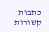כתבות קשורות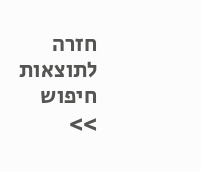חזרה לתוצאות חיפוש >>